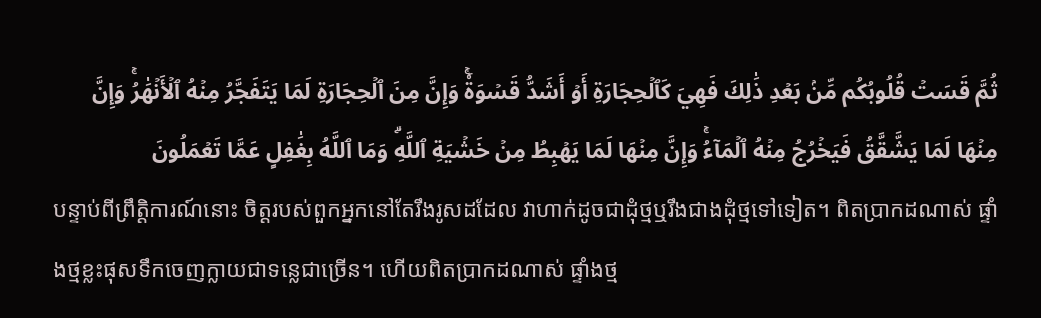ثُمَّ قَسَتۡ قُلُوبُكُم مِّنۢ بَعۡدِ ذَٰلِكَ فَهِيَ كَٱلۡحِجَارَةِ أَوۡ أَشَدُّ قَسۡوَةٗۚ وَإِنَّ مِنَ ٱلۡحِجَارَةِ لَمَا يَتَفَجَّرُ مِنۡهُ ٱلۡأَنۡهَٰرُۚ وَإِنَّ مِنۡهَا لَمَا يَشَّقَّقُ فَيَخۡرُجُ مِنۡهُ ٱلۡمَآءُۚ وَإِنَّ مِنۡهَا لَمَا يَهۡبِطُ مِنۡ خَشۡيَةِ ٱللَّهِۗ وَمَا ٱللَّهُ بِغَٰفِلٍ عَمَّا تَعۡمَلُونَ
បន្ទាប់ពីព្រឹត្ដិការណ៍នោះ ចិត្ដរបស់ពួកអ្នកនៅតែរឹងរូសដដែល វាហាក់ដូចជាដុំថ្មឬរឹងជាងដុំថ្មទៅទៀត។ ពិតប្រាកដណាស់ ផ្ទាំងថ្មខ្លះផុសទឹកចេញក្លាយជាទនេ្លជាច្រើន។ ហើយពិតប្រាកដណាស់ ផ្ទាំងថ្ម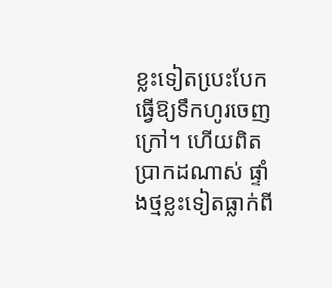ខ្លះទៀតបេ្រះបែកធ្វើឱ្យទឹកហូរចេញក្រៅ។ ហើយពិតប្រាកដណាស់ ផ្ទាំងថ្មខ្លះទៀតធ្លាក់ពី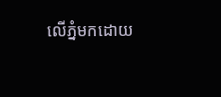លើភ្នំមកដោយ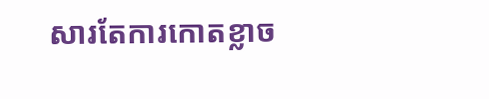សារតែការកោតខ្លាច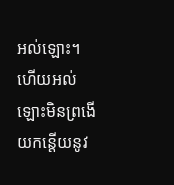អល់ឡោះ។ ហើយអល់ឡោះមិនព្រងើយកន្ដើយនូវ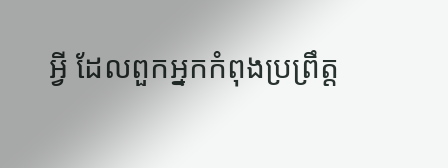អ្វី ដែលពួកអ្នកកំពុងប្រព្រឹត្ដ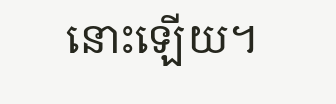នោះឡើយ។